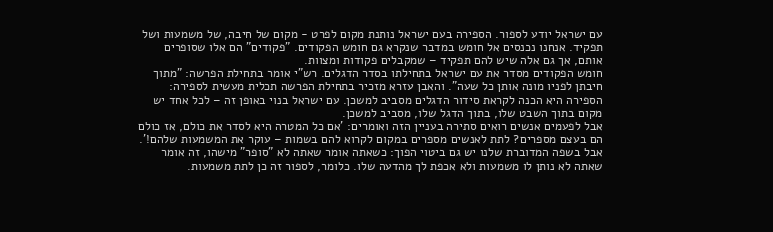עם ישראל יודע לספור. הספירה בעם ישראל נותנת מקום לפרט - מקום של חיבה, של משמעות ושל תפקיד. אנחנו נכנסים אל חומש במדבר שנקרא גם חומש הפקודים. "פקודים" הם אלו שסופרים אותם, אך גם אלה שיש להם תפקיד – שמקבלים פקודות ומצוות.
חומש הפקודים מסדר את עם ישראל בתחילתו בסדר הדגלים. רש"י אומר בתחילת הפרשה: "מתוך חיבתן לפניו מונה אותן כל שעה". והאבן עזרא מזכיר בתחילת הפרשה תכלית מעשית לספירה: הספירה היא הכנה לקראת סידור הדגלים מסביב למשכן. עם ישראל בנוי באופן זה – לכל אחד יש מקום בתוך השבט שלו, בתוך הדגל שלו, מסביב למשכן.
אבל לפעמים אנשים רואים סתירה בעניין הזה ואומרים: 'אם כל המטרה היא לסדר את כולם, אז כולם הם בעצם מספרים? לתת לאנשים מספרים במקום לקרוא להם בשמות – עוקר את המשמעות שלהם!'. אבל בשפה המדוברת שלנו יש גם ביטוי הפוך: כשאתה אומר שאתה לא "סופר" מישהו, זה אומר שאתה לא נותן לו משמעות ולא אכפת לך מהדעה שלו. כלומר, לספור זה כן לתת משמעות.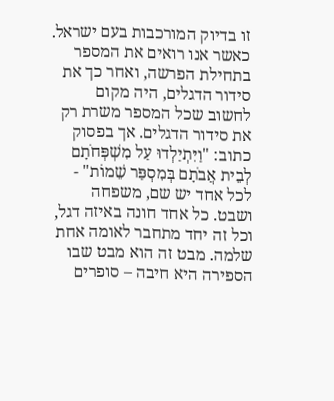זו בדיוק המורכבות בעם ישראל. כאשר אנו רואים את המספר בתחילת הפרשה, ואחר כך את סידור הדגלים, היה מקום לחשוב שכל המספר משרת רק את סידור הדגלים. אך בפסוק כתוב: "וַיִּתְיַלְדוּ עַל מִשְׁפְּחֹתָם לְבֵית אֲבֹתָם בְּמִסְפַּר שֵׁמוֹת" - לכל אחד יש שם, משפחה ושבט. כל אחד חונה באיזה דגל, וכל זה יחד מתחבר לאומה אחת שלמה. מבט זה הוא מבט שבו הספירה היא חיבה – סופרים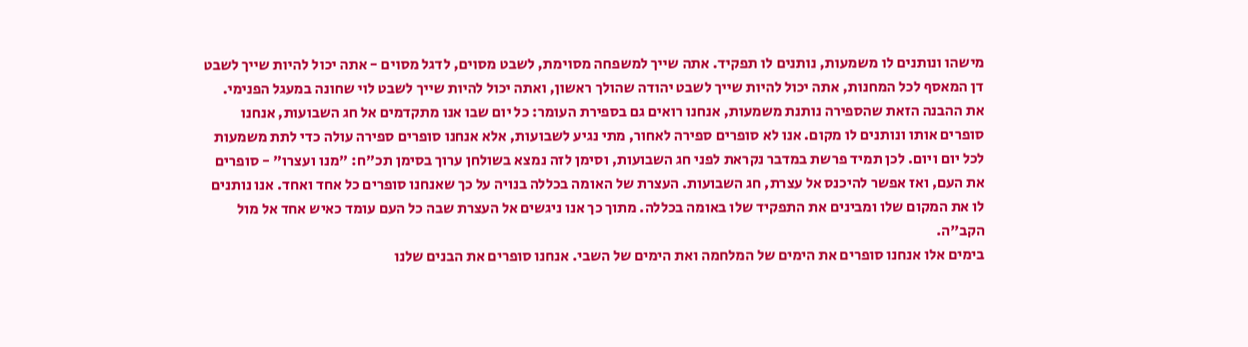מישהו ונותנים לו משמעות, נותנים לו תפקיד. אתה שייך למשפחה מסוימת, לשבט מסוים, לדגל מסוים - אתה יכול להיות שייך לשבט דן המאסף לכל המחנות, אתה יכול להיות שייך לשבט יהודה שהולך ראשון, ואתה יכול להיות שייך לשבט לוי שחונה במעגל הפנימי.
את ההבנה הזאת שהספירה נותנת משמעות, אנחנו רואים גם בספירת העומר: כל יום שבו אנו מתקדמים אל חג השבועות, אנחנו סופרים אותו ונותנים לו מקום. אנו לא סופרים ספירה לאחור, מתי נגיע לשבועות, אלא אנחנו סופרים ספירה עולה כדי לתת משמעות לכל יום ויום. לכן תמיד פרשת במדבר נקראת לפני חג השבועות, וסימן לזה נמצא בשולחן ערוך בסימן תכ"ח: "מנו ועצרו" - סופרים את העם, ואז אפשר להיכנס אל עצרת, חג השבועות. העצרת של האומה בכללה בנויה על כך שאנחנו סופרים כל אחד ואחד. אנו נותנים לו את המקום שלו ומבינים את התפקיד שלו באומה בכללה. מתוך כך אנו ניגשים אל העצרת שבה כל העם עומד כאיש אחד אל מול הקב"ה.
בימים אלו אנחנו סופרים את הימים של המלחמה ואת הימים של השבי. אנחנו סופרים את הבנים שלנו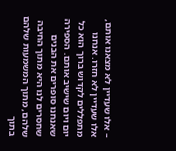– אלו שעדיין לא מצאנו אותם, אלו שעדיין לא חזרו. אנחנו מתפללים לקדוש ברוך הוא כל יום ויום שישיב אותם. הספירה שאנחנו סופרים את הבנים שחסרים לנו היא מתוך החיבה שלהם, מתוך המשמעות שלהם בתוך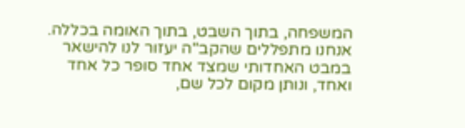המשפחה, בתוך השבט, בתוך האומה בכללה. אנחנו מתפללים שהקב"ה יעזור לנו להישאר במבט האחדותי שמצד אחד סופר כל אחד ואחד, ונותן מקום לכל שם,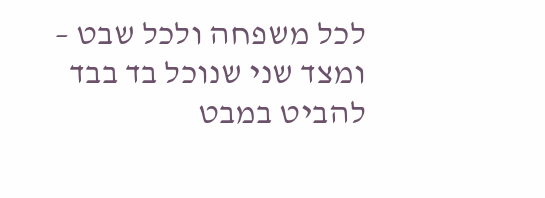לכל משפחה ולכל שבט – ומצד שני שנוכל בד בבד להביט במבט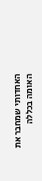האחדותי שמחבר את האומה בכללה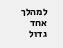למהלך אחד גדול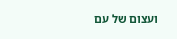ועצום של עם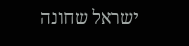ישראל שחונה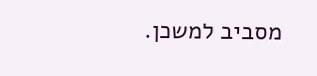מסביב למשכן.